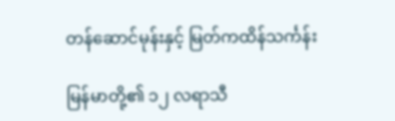တန်ဆောင်မုန်းနှင့် မြတ်ကထိန်သင်္ကန်း

မြန်မာတို့၏ ၁၂ လရာသီ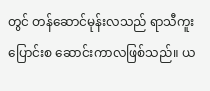တွင် တန်ဆောင်မုန်းလသည် ရာသီကူးပြောင်းစ ဆောင်းကာလဖြစ်သည်။ ယ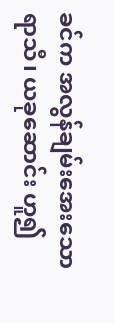ခင်က အလွန်ချမ်းအေးသောရာသီ၊ ယခုဆောင်း ဟူ၍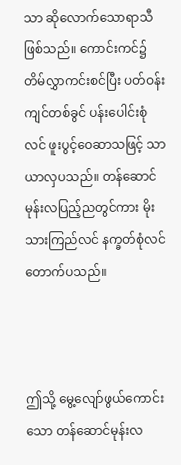သာ ဆိုလောက်သောရာသီဖြစ်သည်။ ကောင်းကင်၌ တိမ်လွှာကင်းစင်ပြီး ပတ်ဝန်းကျင်တစ်ခွင် ပန်းပေါင်းစုံလင် ဖူးပွင့်ဝေဆာသဖြင့် သာယာလှပသည်။ တန်ဆောင်မုန်းလပြည့်ညတွင်ကား မိုးသားကြည်လင် နက္ခတ်စုံလင် တောက်ပသည်။



ဤသို့ မွေ့လျော်ဖွယ်ကောင်းသော တန်ဆောင်မုန်းလ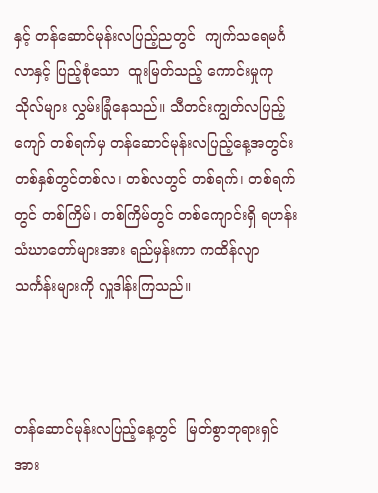နှင့် တန်ဆောင်မုန်းလပြည့်ညတွင်  ကျက်သရေမင်္ဂလာနှင့် ပြည့်စုံသော  ထူးမြတ်သည့် ကောင်းမှုကုသိုလ်များ လွှမ်းခြုံနေသည်။ သီတင်းကျွတ်လပြည့်ကျော် တစ်ရက်မှ တန်ဆောင်မုန်းလပြည့်နေ့အတွင်း တစ်နှစ်တွင်တစ်လ၊ တစ်လတွင် တစ်ရက်၊ တစ်ရက်တွင် တစ်ကြိမ်၊ တစ်ကြိမ်တွင် တစ်ကျောင်းရှိ ရဟန်းသံဃာတော်များအား ရည်မှန်းကာ ကထိန်လျာသင်္ကန်းများကို လှူဒါန်းကြသည်။



တန်ဆောင်မုန်းလပြည့်နေ့တွင်  မြတ်စွာဘုရားရှင်အား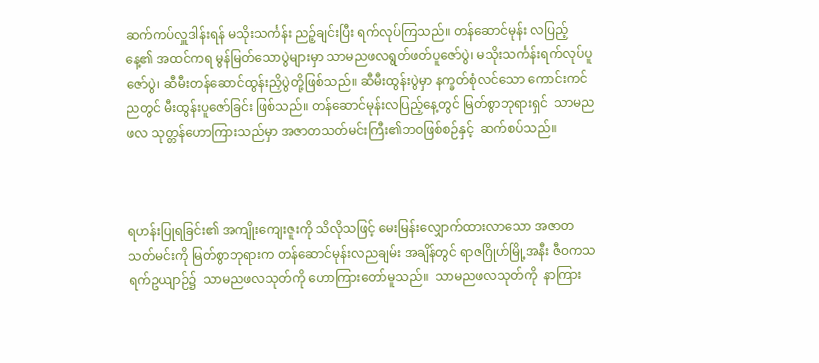ဆက်ကပ်လှူဒါန်းရန် မသိုးသင်္ကန်း ညဉ့်ချင်းပြီး ရက်လုပ်ကြသည်။ တန်ဆောင်မုန်း လပြည့်နေ့၏ အထင်ကရ မွန်မြတ်သောပွဲများမှာ သာမညဖလရွတ်ဖတ်ပူဇော်ပွဲ၊ မသိုးသင်္ကန်းရက်လုပ်ပူဇော်ပွဲ၊ ဆီမီးတန်ဆောင်ထွန်းညှိပွဲတို့ဖြစ်သည်။ ဆီမီးထွန်းပွဲမှာ နက္ခတ်စုံလင်သော ကောင်းကင်ညတွင် မီးထွန်းပူဇော်ခြင်း ဖြစ်သည်။ တန်ဆောင်မုန်းလပြည့်နေ့တွင် မြတ်စွာဘုရားရှင်  သာမညဖလ သုတ္တန်ဟောကြားသည်မှာ အဇာတသတ်မင်းကြီး၏ဘဝဖြစ်စဉ်နှင့်  ဆက်စပ်သည်။



ရဟန်းပြုရခြင်း၏ အကျိုးကျေးဇူးကို သိလိုသဖြင့် မေးမြန်းလျှောက်ထားလာသော အဇာတသတ်မင်းကို မြတ်စွာဘုရားက တန်ဆောင်မုန်းလညချမ်း အချိန်တွင် ရာဇဂြိုဟ်မြို့အနီး ဇီဝကသရက်ဥယျာဉ်၌  သာမညဖလသုတ်ကို ဟောကြားတော်မူသည်။  သာမညဖလသုတ်ကို  နာကြား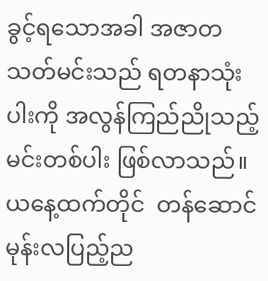ခွင့်ရသောအခါ အဇာတသတ်မင်းသည် ရတနာသုံးပါးကို အလွန်ကြည်ညိုသည့် မင်းတစ်ပါး ဖြစ်လာသည်။  ယနေ့ထက်တိုင်  တန်ဆောင်မုန်းလပြည့်ည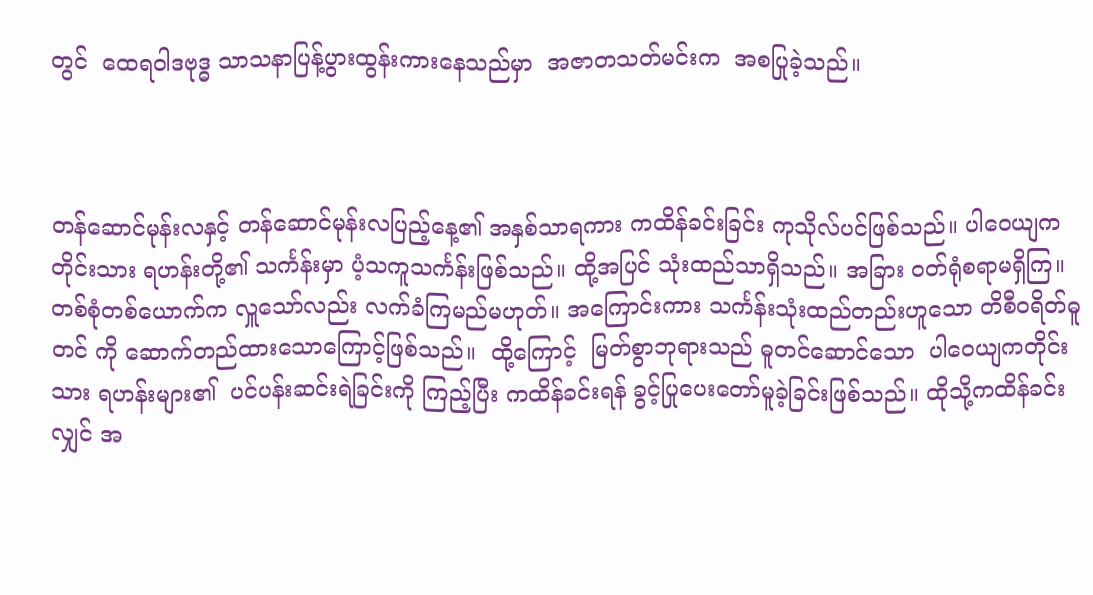တွင်  ထေရဝါဒဗုဒ္ဓ သာသနာပြန့်ပွားထွန်းကားနေသည်မှာ  အဇာတသတ်မင်းက  အစပြုခဲ့သည်။



တန်ဆောင်မုန်းလနှင့် တန်ဆောင်မုန်းလပြည့်နေ့၏ အနှစ်သာရကား ကထိန်ခင်းခြင်း ကုသိုလ်ပင်ဖြစ်သည်။ ပါဝေယျကတိုင်းသား ရဟန်းတို့၏ သင်္ကန်းမှာ ပံ့သကူသင်္ကန်းဖြစ်သည်။ ထို့အပြင် သုံးထည်သာရှိသည်။ အခြား ဝတ်ရုံစရာမရှိကြ။ တစ်စုံတစ်ယောက်က လှူသော်လည်း လက်ခံကြမည်မဟုတ်။ အကြောင်းကား သင်္ကန်းသုံးထည်တည်းဟူသော တိစီဝရိတ်ဓူတင် ကို ဆောက်တည်ထားသောကြောင့်ဖြစ်သည်။  ထို့ကြောင့်  မြတ်စွာဘုရားသည် ဓူတင်ဆောင်သော  ပါဝေယျကတိုင်းသား ရဟန်းများ၏  ပင်ပန်းဆင်းရဲခြင်းကို ကြည့်ပြီး ကထိန်ခင်းရန် ခွင့်ပြုပေးတော်မူခဲ့ခြင်းဖြစ်သည်။ ထိုသို့ကထိန်ခင်းလျှင် အ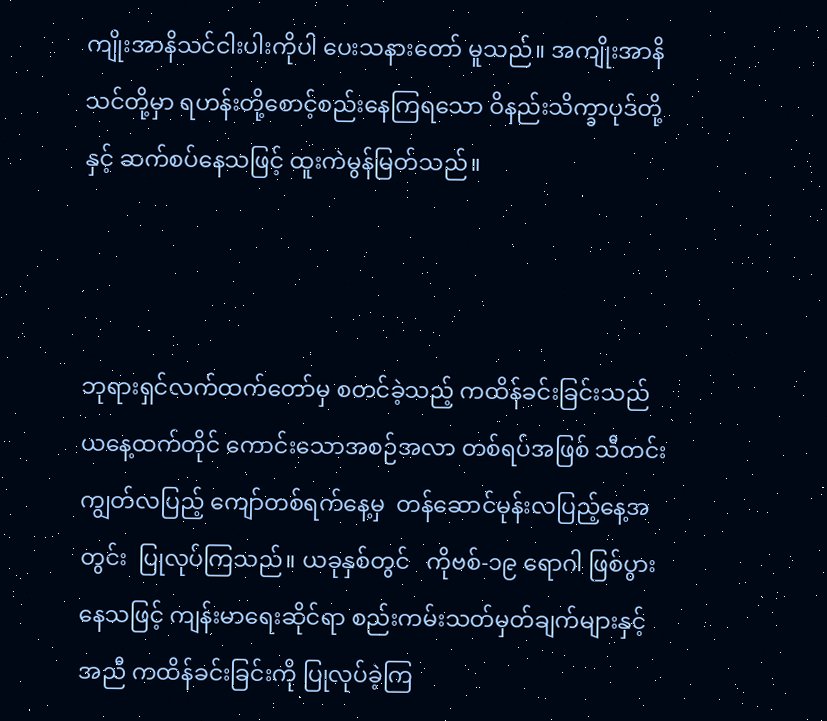ကျိုးအာနိသင်ငါးပါးကိုပါ ပေးသနားတော် မူသည်။ အကျိုးအာနိသင်တို့မှာ ရဟန်းတို့စောင့်စည်းနေကြရသော ဝိနည်းသိက္ခာပုဒ်တို့နှင့် ဆက်စပ်နေသဖြင့် ထူးကဲမွန်မြတ်သည်။



ဘုရားရှင်လက်ထက်တော်မှ စတင်ခဲ့သည့် ကထိန်ခင်းခြင်းသည် ယနေ့ထက်တိုင် ကောင်းသောအစဉ်အလာ တစ်ရပ်အဖြစ် သီတင်းကျွတ်လပြည့် ကျော်တစ်ရက်နေ့မှ  တန်ဆောင်မုန်းလပြည့်နေ့အတွင်း  ပြုလုပ်ကြသည်။ ယခုနှစ်တွင်   ကိုဗစ်-၁၉ ရောဂါ ဖြစ်ပွားနေသဖြင့် ကျန်းမာရေးဆိုင်ရာ စည်းကမ်းသတ်မှတ်ချက်များနှင့်အညီ ကထိန်ခင်းခြင်းကို ပြုလုပ်ခဲ့ကြ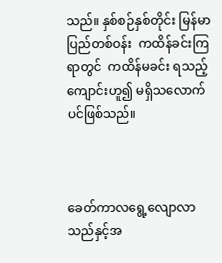သည်။ နှစ်စဉ်နှစ်တိုင်း မြန်မာပြည်တစ်ဝန်း  ကထိန်ခင်းကြရာတွင်  ကထိန်မခင်း ရသည့်ကျောင်းဟူ၍ မရှိသလောက်ပင်ဖြစ်သည်။



ခေတ်ကာလရွေ့လျောလာသည်နှင့်အ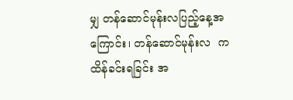မျှ တန်ဆောင်မုန်းလပြည့်နေ့အကြောင်း၊ တန်ဆောင်မုန်းလ  ကထိန်ခင်းရခြင်း အ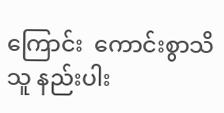ကြောင်း  ကောင်းစွာသိသူ နည်းပါး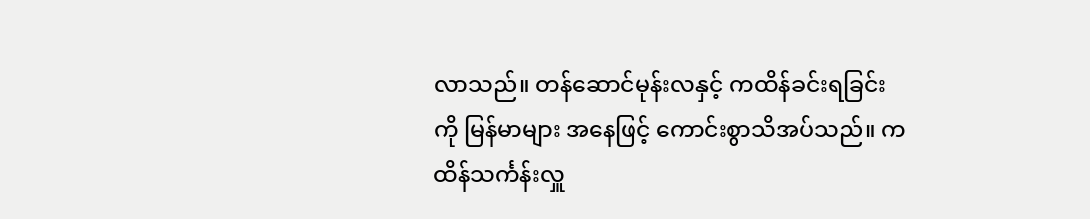လာသည်။ တန်ဆောင်မုန်းလနှင့် ကထိန်ခင်းရခြင်းကို မြန်မာများ အနေဖြင့် ကောင်းစွာသိအပ်သည်။ ကထိန်သင်္ကန်းလှူ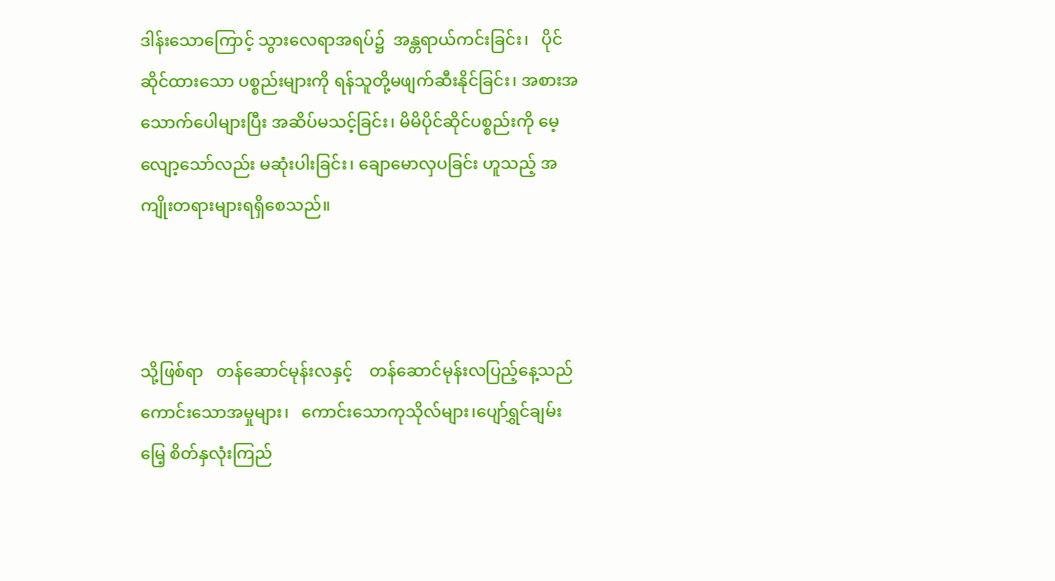ဒါန်းသောကြောင့် သွားလေရာအရပ်၌  အန္တရာယ်ကင်းခြင်း၊   ပိုင်ဆိုင်ထားသော ပစ္စည်းများကို ရန်သူတို့မဖျက်ဆီးနိုင်ခြင်း၊ အစားအသောက်ပေါများပြီး အဆိပ်မသင့်ခြင်း၊ မိမိပိုင်ဆိုင်ပစ္စည်းကို မေ့လျော့သော်လည်း မဆုံးပါးခြင်း၊ ချောမောလှပခြင်း ဟူသည့် အကျိုးတရားများရရှိစေသည်။



သို့ဖြစ်ရာ   တန်ဆောင်မုန်းလနှင့်    တန်ဆောင်မုန်းလပြည့်နေ့သည် ကောင်းသောအမှုများ၊   ကောင်းသောကုသိုလ်များ၊ပျော်ရွှင်ချမ်းမြေ့ စိတ်နှလုံးကြည်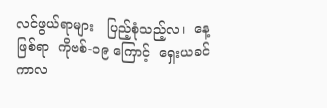လင်ဖွယ်ရာများ   ပြည့်စုံသည့်လ၊  နေ့ဖြစ်ရာ  ကိုဗစ်-၁၉ ကြောင့်  ရှေးယခင်ကာလ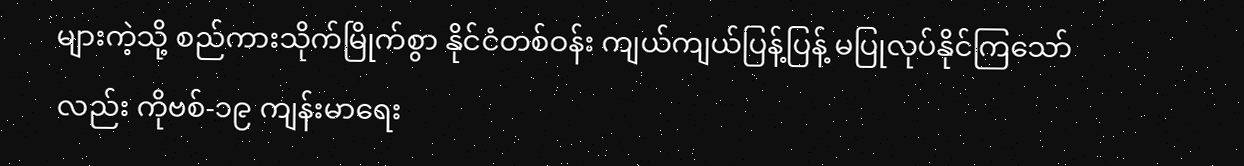များကဲ့သို့ စည်ကားသိုက်မြိုက်စွာ နိုင်ငံတစ်ဝန်း ကျယ်ကျယ်ပြန့်ပြန့် မပြုလုပ်နိုင်ကြသော်လည်း ကိုဗစ်-၁၉ ကျန်းမာရေး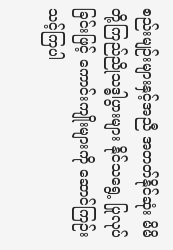စည်းမျဉ်းများနှင့်အညီ အတတ်နိုင်ဆုံး မိမိတို့ကြည်ညိုသဒ္ဓါပွားများ နိုင်သရွေ့ ပြုလုပ်ခြင်းဖြင့် ကောင်းကျိုးများကို ဆောင်ကြဉ်းသင့်ကြပါ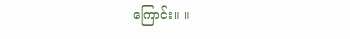ကြောင်း။ ။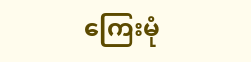ကြေးမုံ